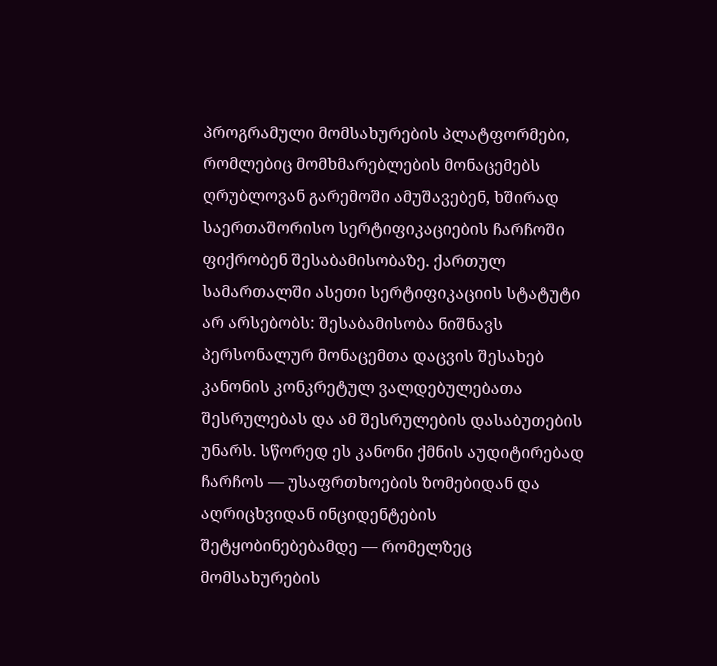პროგრამული მომსახურების პლატფორმები, რომლებიც მომხმარებლების მონაცემებს ღრუბლოვან გარემოში ამუშავებენ, ხშირად საერთაშორისო სერტიფიკაციების ჩარჩოში ფიქრობენ შესაბამისობაზე. ქართულ სამართალში ასეთი სერტიფიკაციის სტატუტი არ არსებობს: შესაბამისობა ნიშნავს პერსონალურ მონაცემთა დაცვის შესახებ კანონის კონკრეტულ ვალდებულებათა შესრულებას და ამ შესრულების დასაბუთების უნარს. სწორედ ეს კანონი ქმნის აუდიტირებად ჩარჩოს — უსაფრთხოების ზომებიდან და აღრიცხვიდან ინციდენტების შეტყობინებებამდე — რომელზეც მომსახურების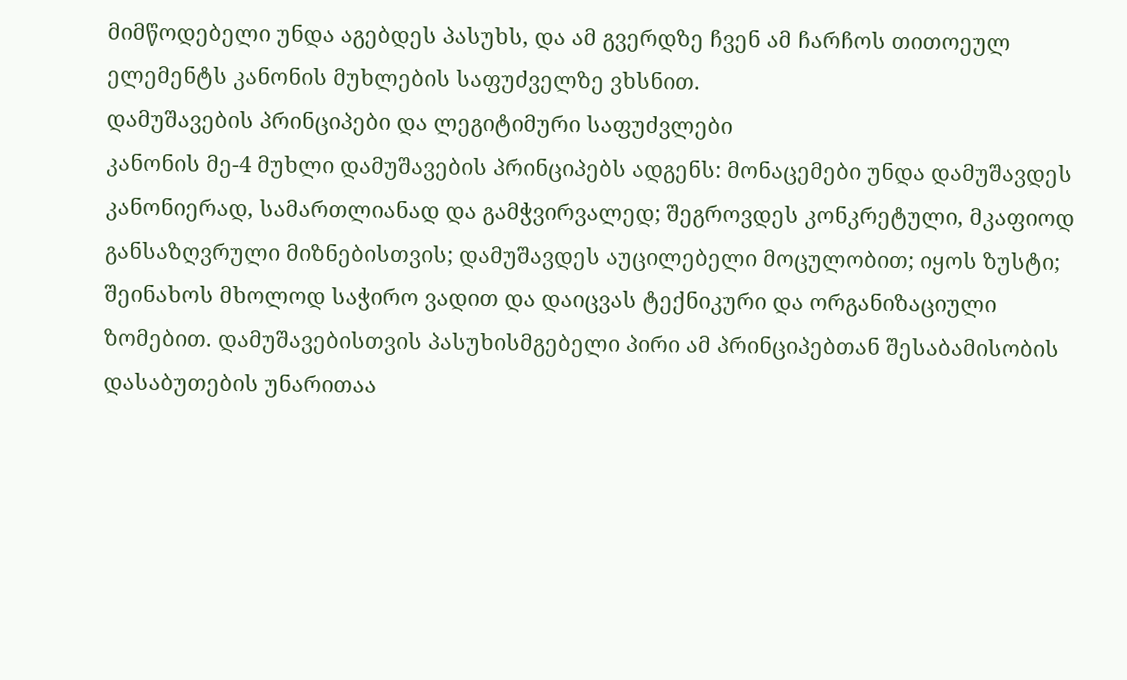მიმწოდებელი უნდა აგებდეს პასუხს, და ამ გვერდზე ჩვენ ამ ჩარჩოს თითოეულ ელემენტს კანონის მუხლების საფუძველზე ვხსნით.
დამუშავების პრინციპები და ლეგიტიმური საფუძვლები
კანონის მე-4 მუხლი დამუშავების პრინციპებს ადგენს: მონაცემები უნდა დამუშავდეს კანონიერად, სამართლიანად და გამჭვირვალედ; შეგროვდეს კონკრეტული, მკაფიოდ განსაზღვრული მიზნებისთვის; დამუშავდეს აუცილებელი მოცულობით; იყოს ზუსტი; შეინახოს მხოლოდ საჭირო ვადით და დაიცვას ტექნიკური და ორგანიზაციული ზომებით. დამუშავებისთვის პასუხისმგებელი პირი ამ პრინციპებთან შესაბამისობის დასაბუთების უნარითაა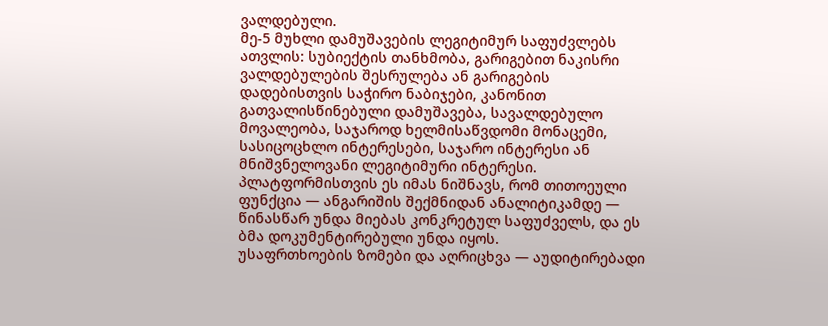ვალდებული.
მე-5 მუხლი დამუშავების ლეგიტიმურ საფუძვლებს ათვლის: სუბიექტის თანხმობა, გარიგებით ნაკისრი ვალდებულების შესრულება ან გარიგების დადებისთვის საჭირო ნაბიჯები, კანონით გათვალისწინებული დამუშავება, სავალდებულო მოვალეობა, საჯაროდ ხელმისაწვდომი მონაცემი, სასიცოცხლო ინტერესები, საჯარო ინტერესი ან მნიშვნელოვანი ლეგიტიმური ინტერესი. პლატფორმისთვის ეს იმას ნიშნავს, რომ თითოეული ფუნქცია — ანგარიშის შექმნიდან ანალიტიკამდე — წინასწარ უნდა მიებას კონკრეტულ საფუძველს, და ეს ბმა დოკუმენტირებული უნდა იყოს.
უსაფრთხოების ზომები და აღრიცხვა — აუდიტირებადი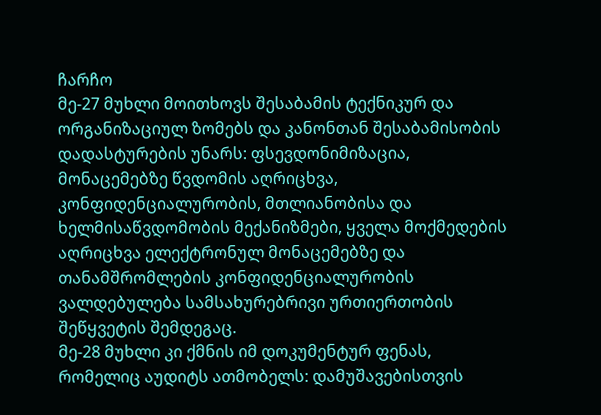ჩარჩო
მე-27 მუხლი მოითხოვს შესაბამის ტექნიკურ და ორგანიზაციულ ზომებს და კანონთან შესაბამისობის დადასტურების უნარს: ფსევდონიმიზაცია, მონაცემებზე წვდომის აღრიცხვა, კონფიდენციალურობის, მთლიანობისა და ხელმისაწვდომობის მექანიზმები, ყველა მოქმედების აღრიცხვა ელექტრონულ მონაცემებზე და თანამშრომლების კონფიდენციალურობის ვალდებულება სამსახურებრივი ურთიერთობის შეწყვეტის შემდეგაც.
მე-28 მუხლი კი ქმნის იმ დოკუმენტურ ფენას, რომელიც აუდიტს ათმობელს: დამუშავებისთვის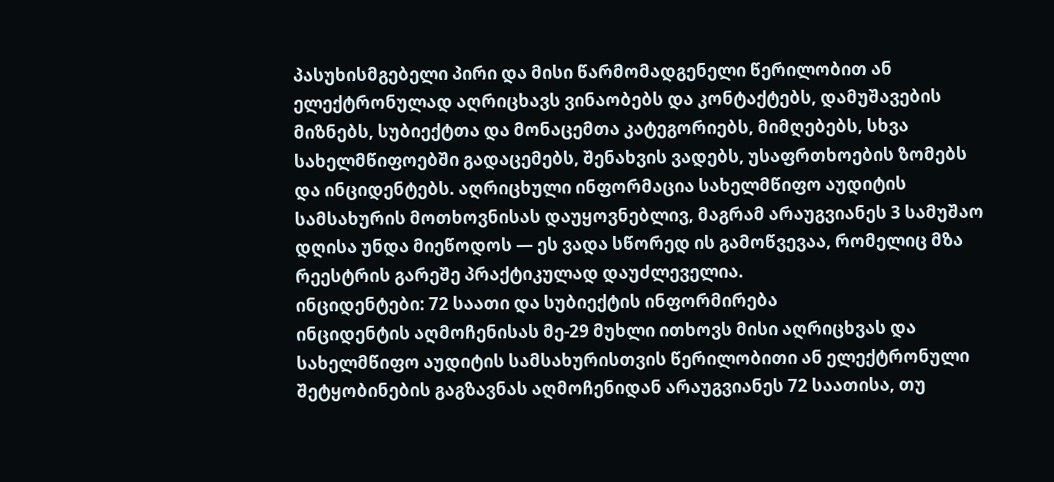პასუხისმგებელი პირი და მისი წარმომადგენელი წერილობით ან ელექტრონულად აღრიცხავს ვინაობებს და კონტაქტებს, დამუშავების მიზნებს, სუბიექტთა და მონაცემთა კატეგორიებს, მიმღებებს, სხვა სახელმწიფოებში გადაცემებს, შენახვის ვადებს, უსაფრთხოების ზომებს და ინციდენტებს. აღრიცხული ინფორმაცია სახელმწიფო აუდიტის სამსახურის მოთხოვნისას დაუყოვნებლივ, მაგრამ არაუგვიანეს 3 სამუშაო დღისა უნდა მიეწოდოს — ეს ვადა სწორედ ის გამოწვევაა, რომელიც მზა რეესტრის გარეშე პრაქტიკულად დაუძლეველია.
ინციდენტები: 72 საათი და სუბიექტის ინფორმირება
ინციდენტის აღმოჩენისას მე-29 მუხლი ითხოვს მისი აღრიცხვას და სახელმწიფო აუდიტის სამსახურისთვის წერილობითი ან ელექტრონული შეტყობინების გაგზავნას აღმოჩენიდან არაუგვიანეს 72 საათისა, თუ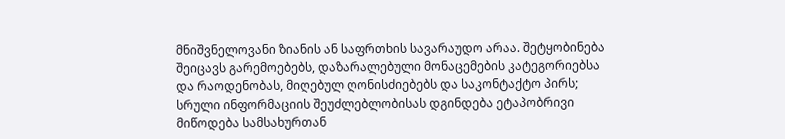მნიშვნელოვანი ზიანის ან საფრთხის სავარაუდო არაა. შეტყობინება შეიცავს გარემოებებს, დაზარალებული მონაცემების კატეგორიებსა და რაოდენობას, მიღებულ ღონისძიებებს და საკონტაქტო პირს; სრული ინფორმაციის შეუძლებლობისას დგინდება ეტაპობრივი მიწოდება სამსახურთან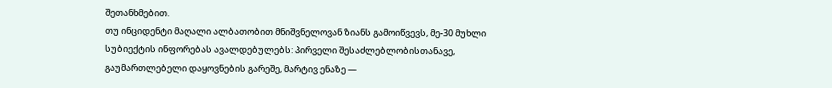შეთანხმებით.
თუ ინციდენტი მაღალი ალბათობით მნიშვნელოვან ზიანს გამოიწვევს, მე-30 მუხლი სუბიექტის ინფორებას ავალდებულებს: პირველი შესაძლებლობისთანავე, გაუმართლებელი დაყოვნების გარეშე, მარტივ ენაზე —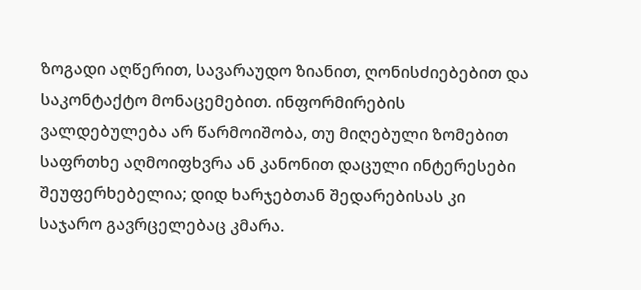ზოგადი აღწერით, სავარაუდო ზიანით, ღონისძიებებით და საკონტაქტო მონაცემებით. ინფორმირების ვალდებულება არ წარმოიშობა, თუ მიღებული ზომებით საფრთხე აღმოიფხვრა ან კანონით დაცული ინტერესები შეუფერხებელია; დიდ ხარჯებთან შედარებისას კი საჯარო გავრცელებაც კმარა.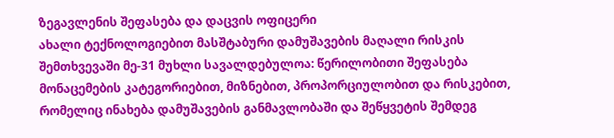ზეგავლენის შეფასება და დაცვის ოფიცერი
ახალი ტექნოლოგიებით მასშტაბური დამუშავების მაღალი რისკის შემთხვევაში მე-31 მუხლი სავალდებულოა: წერილობითი შეფასება მონაცემების კატეგორიებით, მიზნებით, პროპორციულობით და რისკებით, რომელიც ინახება დამუშავების განმავლობაში და შეწყვეტის შემდეგ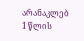არანაკლებ 1 წლის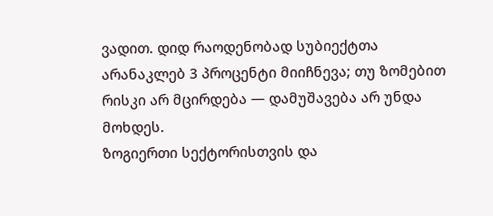ვადით. დიდ რაოდენობად სუბიექტთა არანაკლებ 3 პროცენტი მიიჩნევა; თუ ზომებით რისკი არ მცირდება — დამუშავება არ უნდა მოხდეს.
ზოგიერთი სექტორისთვის და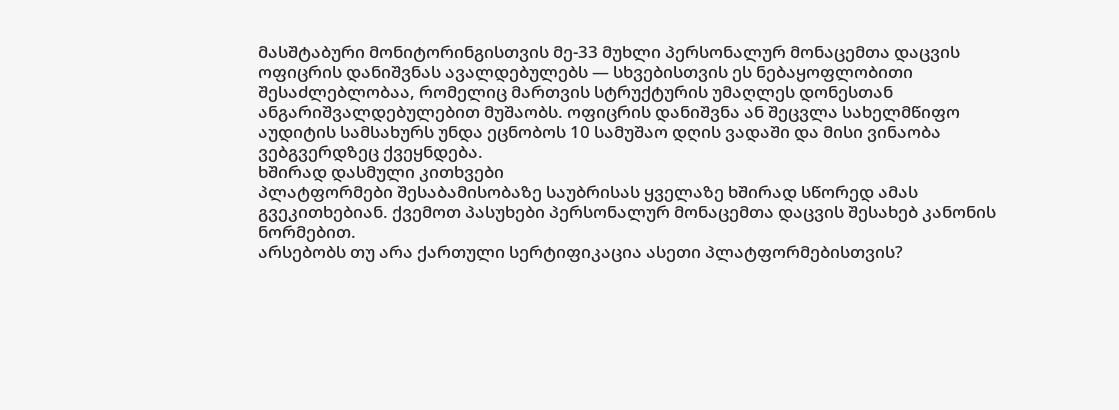მასშტაბური მონიტორინგისთვის მე-33 მუხლი პერსონალურ მონაცემთა დაცვის ოფიცრის დანიშვნას ავალდებულებს — სხვებისთვის ეს ნებაყოფლობითი შესაძლებლობაა, რომელიც მართვის სტრუქტურის უმაღლეს დონესთან ანგარიშვალდებულებით მუშაობს. ოფიცრის დანიშვნა ან შეცვლა სახელმწიფო აუდიტის სამსახურს უნდა ეცნობოს 10 სამუშაო დღის ვადაში და მისი ვინაობა ვებგვერდზეც ქვეყნდება.
ხშირად დასმული კითხვები
პლატფორმები შესაბამისობაზე საუბრისას ყველაზე ხშირად სწორედ ამას გვეკითხებიან. ქვემოთ პასუხები პერსონალურ მონაცემთა დაცვის შესახებ კანონის ნორმებით.
არსებობს თუ არა ქართული სერტიფიკაცია ასეთი პლატფორმებისთვის?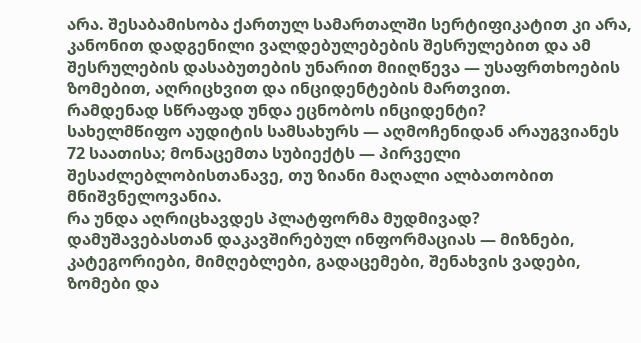არა. შესაბამისობა ქართულ სამართალში სერტიფიკატით კი არა, კანონით დადგენილი ვალდებულებების შესრულებით და ამ შესრულების დასაბუთების უნარით მიიღწევა — უსაფრთხოების ზომებით, აღრიცხვით და ინციდენტების მართვით.
რამდენად სწრაფად უნდა ეცნობოს ინციდენტი?
სახელმწიფო აუდიტის სამსახურს — აღმოჩენიდან არაუგვიანეს 72 საათისა; მონაცემთა სუბიექტს — პირველი შესაძლებლობისთანავე, თუ ზიანი მაღალი ალბათობით მნიშვნელოვანია.
რა უნდა აღრიცხავდეს პლატფორმა მუდმივად?
დამუშავებასთან დაკავშირებულ ინფორმაციას — მიზნები, კატეგორიები, მიმღებლები, გადაცემები, შენახვის ვადები, ზომები და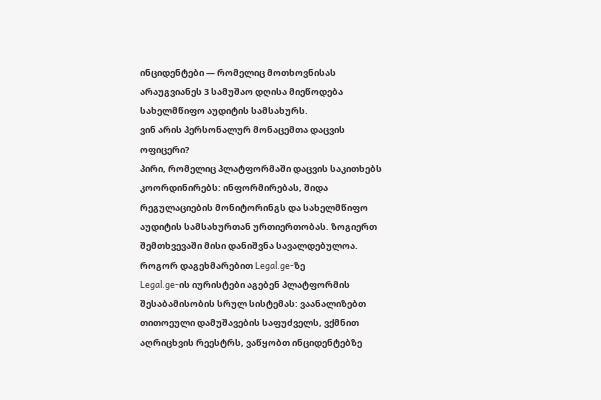ინციდენტები — რომელიც მოთხოვნისას არაუგვიანეს 3 სამუშაო დღისა მიეწოდება სახელმწიფო აუდიტის სამსახურს.
ვინ არის პერსონალურ მონაცემთა დაცვის ოფიცერი?
პირი, რომელიც პლატფორმაში დაცვის საკითხებს კოორდინირებს: ინფორმირებას, შიდა რეგულაციების მონიტორინგს და სახელმწიფო აუდიტის სამსახურთან ურთიერთობას. ზოგიერთ შემთხვევაში მისი დანიშვნა სავალდებულოა.
როგორ დაგეხმარებით Legal.ge-ზე
Legal.ge-ის იურისტები აგებენ პლატფორმის შესაბამისობის სრულ სისტემას: ვაანალიზებთ თითოეული დამუშავების საფუძველს, ვქმნით აღრიცხვის რეესტრს, ვაწყობთ ინციდენტებზე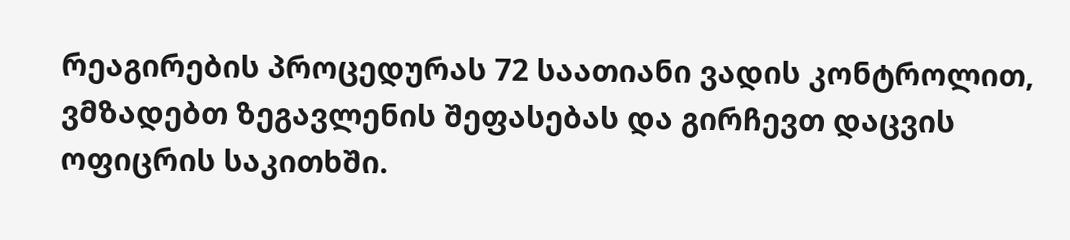რეაგირების პროცედურას 72 საათიანი ვადის კონტროლით, ვმზადებთ ზეგავლენის შეფასებას და გირჩევთ დაცვის ოფიცრის საკითხში.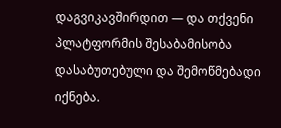დაგვიკავშირდით — და თქვენი პლატფორმის შესაბამისობა დასაბუთებული და შემოწმებადი იქნება.